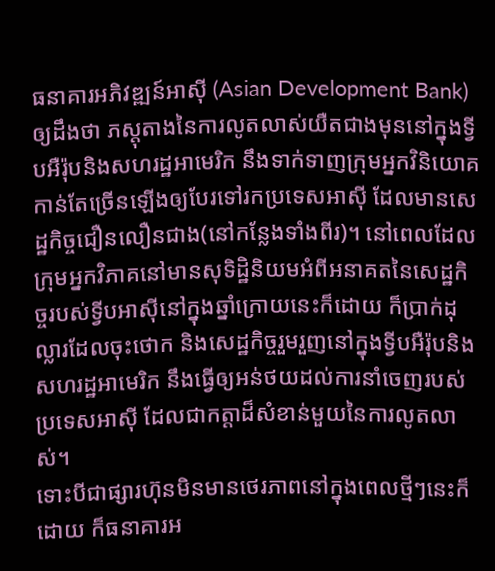ធនាគារអភិវឌ្ឍន៍អាស៊ី (Asian Development Bank) ឲ្យដឹងថា ភស្តុតាងនៃការលូតលាស់យឺតជាងមុននៅក្នុងទ្វីបអឺរ៉ុបនិងសហរដ្ឋអាមេរិក នឹងទាក់ទាញក្រុមអ្នកវិនិយោគកាន់តែច្រើនឡើងឲ្យបែរទៅរកប្រទេសអាស៊ី ដែលមានសេដ្ឋកិច្ចជឿនលឿនជាង(នៅកន្លែងទាំងពីរ)។ នៅពេលដែលក្រុមអ្នកវិភាគនៅមានសុទិដ្ឋិនិយមអំពីអនាគតនៃសេដ្ឋកិច្ចរបស់ទ្វីបអាស៊ីនៅក្នុងឆ្នាំក្រោយនេះក៏ដោយ ក៏ប្រាក់ដុល្លារដែលចុះថោក និងសេដ្ឋកិច្ចរួមរួញនៅក្នុងទ្វីបអឺរ៉ុបនិងសហរដ្ឋអាមេរិក នឹងធ្វើឲ្យអន់ថយដល់ការនាំចេញរបស់ប្រទេសអាស៊ី ដែលជាកត្តាដ៏សំខាន់មួយនៃការលូតលាស់។
ទោះបីជាផ្សារហ៊ុនមិនមានថេរភាពនៅក្នុងពេលថ្មីៗនេះក៏ដោយ ក៏ធនាគារអ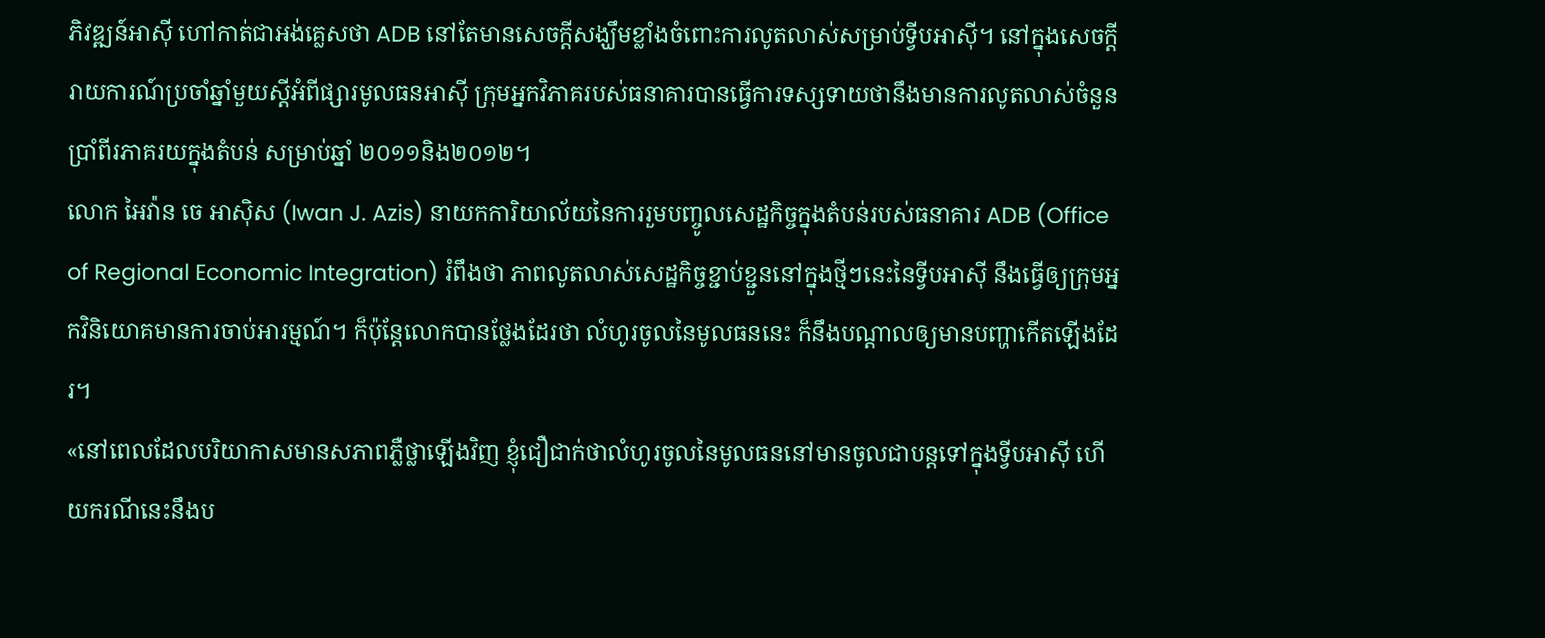ភិវឌ្ឍន៍អាស៊ី ហៅកាត់ជាអង់គ្លេសថា ADB នៅតែមានសេចក្តីសង្ឃឹមខ្លាំងចំពោះការលូតលាស់សម្រាប់ទ្វីបអាស៊ី។ នៅក្នុងសេចក្តីរាយការណ៍ប្រចាំឆ្នាំមួយស្តីអំពីផ្សារមូលធនអាស៊ី ក្រុមអ្នកវិភាគរបស់ធនាគារបានធ្វើការទស្សទាយថានឹងមានការលូតលាស់ចំនួនប្រាំពីរភាគរយក្នុងតំបន់ សម្រាប់ឆ្នាំ ២០១១និង២០១២។
លោក អៃវ៉ាន ចេ អាស៊ិស (Iwan J. Azis) នាយកការិយាល័យនៃការរួមបញ្ចូលសេដ្ឋកិច្ចក្នុងតំបន់របស់ធនាគារ ADB (Office of Regional Economic Integration) រំពឹងថា ភាពលូតលាស់សេដ្ឋកិច្ចខ្ជាប់ខ្ជួននៅក្នុងថ្មីៗនេះនៃទ្វីបអាស៊ី នឹងធ្វើឲ្យក្រុមអ្នកវិនិយោគមានការចាប់អារម្មណ៍។ ក៏ប៉ុន្តែលោកបានថ្លែងដែរថា លំហូរចូលនៃមូលធននេះ ក៏នឹងបណ្តាលឲ្យមានបញ្ហាកើតឡើងដែរ។
«នៅពេលដែលបរិយាកាសមានសភាពភ្លឺថ្លាឡើងវិញ ខ្ញុំជឿជាក់ថាលំហូរចូលនៃមូលធននៅមានចូលជាបន្តទៅក្នុងទ្វីបអាស៊ី ហើយករណីនេះនឹងប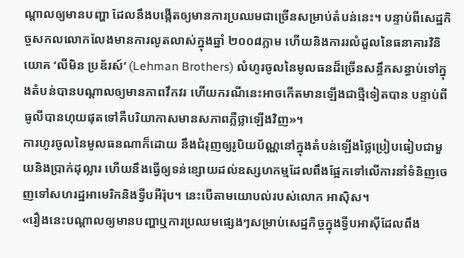ណ្តាលឲ្យមានបញ្ហា ដែលនឹងបង្កើតឲ្យមានការប្រឈមជាច្រើនសម្រាប់តំបន់នេះ។ បន្ទាប់ពីសេដ្ឋកិច្ចសកលលោកលែងមានការលូតលាស់ក្នុងឆ្នាំ ២០០៨ភ្លាម ហើយនិងការរលំដួលនៃធនាគារវិនិយោគ ‘លីមិន ប្រឌ័រស៍’ (Lehman Brothers) លំហូរចូលនៃមូលធនដ៏ច្រើនសន្ធឹកសន្ធាប់ទៅក្នុងតំបន់បានបណ្តាលឲ្យមានភាពវឹកវរ ហើយករណីនេះអាចកើតមានឡើងជាថ្មីទៀតបាន បន្ទាប់ពីធូលីបានហុយផុតទៅគឺបរិយាកាសមានសភាពភ្លឺថ្លាឡើងវិញ»។
ការហូរចូលនៃមូលធនណាក៏ដោយ នឹងជំរុញឲ្យរូបិយប័ណ្ណនៅក្នុងតំបន់ឡើងថ្លៃប្រៀបធៀបជាមួយនិងប្រាក់ដុល្លារ ហើយនឹងធ្វើឲ្យទន់ខ្សោយដល់ឧស្សហកម្មដែលពឹងផ្អែកទៅលើការនាំទំនិញចេញទៅសហរដ្ឋអាមេរិកនិងទ្វីបអឺរ៉ុប។ នេះបើតាមយោបល់របស់លោក អាស៊ិស។
«រឿងនេះបណ្តាលឲ្យមានបញ្ហាឬការប្រឈមផ្សេងៗសម្រាប់សេដ្ឋកិច្ចក្នុងទ្វីបអាស៊ីដែលពឹង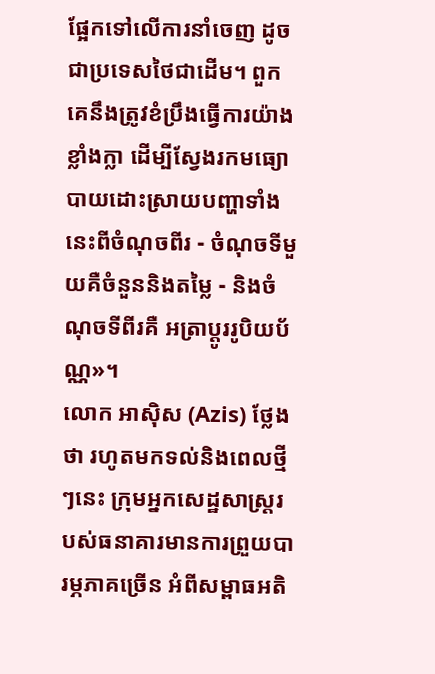ផ្អែកទៅលើការនាំចេញ ដូចជាប្រទេសថៃជាដើម។ ពួកគេនឹងត្រូវខំប្រឹងធ្វើការយ៉ាងខ្លាំងក្លា ដើម្បីស្វែងរកមធ្យោបាយដោះស្រាយបញ្ហាទាំងនេះពីចំណុចពីរ - ចំណុចទីមួយគឺចំនួននិងតម្លៃ - និងចំណុចទីពីរគឺ អត្រាប្តូររូបិយប័ណ្ណ»។
លោក អាស៊ិស (Azis) ថ្លែងថា រហូតមកទល់និងពេលថ្មីៗនេះ ក្រុមអ្នកសេដ្ឋសាស្រ្តរបស់ធនាគារមានការព្រួយបារម្ភភាគច្រើន អំពីសម្ពាធអតិ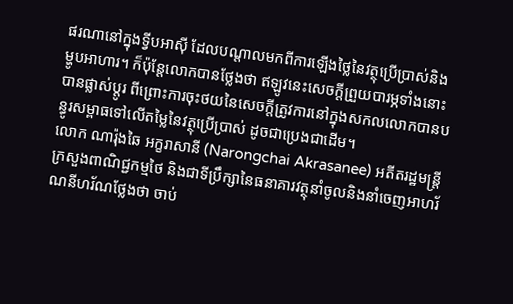ផរណានៅក្នុងទ្វីបអាស៊ី ដែលបណ្តាលមកពីការឡើងថ្លៃនៃវត្ថុប្រើប្រាស់និងម្ហូបអាហារ។ ក៏ប៉ុន្តែលោកបានថ្លែងថា ឥឡូវនេះសេចក្តីព្រួយបារម្ភទាំងនោះបានផ្លាស់ប្ដូរ ពីព្រោះការចុះថយនៃសេចក្តីត្រូវការនៅក្នុងសកលលោកបានបន្ធូរសម្ពាធទៅលើតម្លៃនៃវត្ថុប្រើប្រាស់ ដូចជាប្រេងជាដើម។
លោក ណារ៉ុងឆៃ អក្ខរាសានី (Narongchai Akrasanee) អតីតរដ្ឋមន្រ្តីក្រសួងពាណិជ្ជកម្មថៃ និងជាទីប្រឹក្សានៃធនាគារវត្ថុនាំចូលនិងនាំចេញអាហរ័ណនីហរ័ណថ្លែងថា ចាប់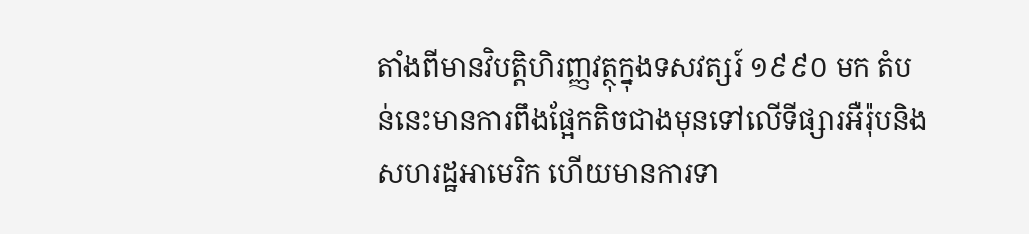តាំងពីមានវិបត្តិហិរញ្ញវត្ថុក្នុងទសវត្សរ៍ ១៩៩០ មក តំបន់នេះមានការពឹងផ្អែកតិចជាងមុនទៅលើទីផ្សារអឺរ៉ុបនិងសហរដ្ឋអាមេរិក ហើយមានការទា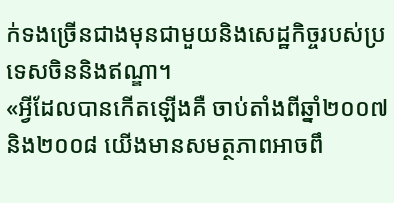ក់ទងច្រើនជាងមុនជាមួយនិងសេដ្ឋកិច្ចរបស់ប្រទេសចិននិងឥណ្ឌា។
«អ្វីដែលបានកើតឡើងគឺ ចាប់តាំងពីឆ្នាំ២០០៧និង២០០៨ យើងមានសមត្ថភាពអាចពឹ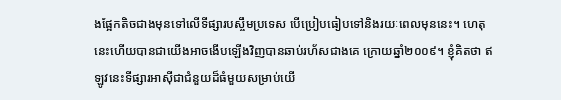ងផ្អែកតិចជាងមុនទៅលើទីផ្សារបស្ចឹមប្រទេស បើប្រៀបធៀបទៅនិងរយៈពេលមុននេះ។ ហេតុនេះហើយបានជាយើងអាចងើបឡើងវិញបានឆាប់រហ័សជាងគេ ក្រោយឆ្នាំ២០០៩។ ខ្ញុំគិតថា ឥឡូវនេះទីផ្សារអាស៊ីជាជំនួយដ៏ធំមួយសម្រាប់យើ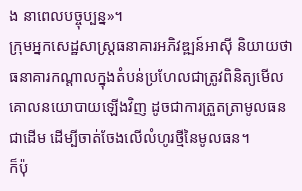ង នាពេលបច្ចុប្បន្ន»។
ក្រុមអ្នកសេដ្ឋសាស្រ្តធនាគារអភិវឌ្ឍន៍អាស៊ី និយាយថា ធនាគារកណ្តាលក្នុងតំបន់ប្រហែលជាត្រូវពិនិត្យមើលគោលនយោបាយឡើងវិញ ដូចជាការត្រួតត្រាមូលធនជាដើម ដើម្បីចាត់ចែងលើលំហូរថ្មីនៃមូលធន។
ក៏ប៉ុ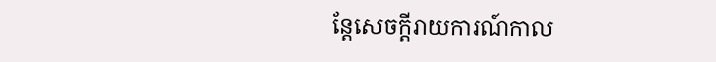ន្តែសេចក្តីរាយការណ៍កាល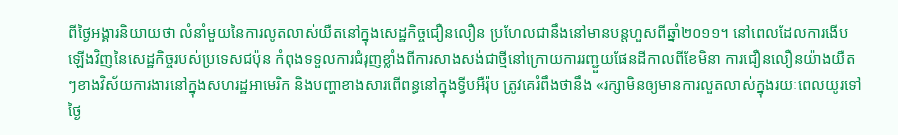ពីថ្ងៃអង្គារនិយាយថា លំនាំមួយនៃការលូតលាស់យឺតនៅក្នុងសេដ្ឋកិច្ចជឿនលឿន ប្រហែលជានឹងនៅមានបន្តហួសពីឆ្នាំ២០១១។ នៅពេលដែលការងើបឡើងវិញនៃសេដ្ឋកិច្ចរបស់ប្រទេសជប៉ុន កំពុងទទួលការជំរុញខ្លាំងពីការសាងសង់ជាថ្មីនៅក្រោយការរញ្ជួយផែនដីកាលពីខែមិនា ការជឿនលឿនយ៉ាងយឺតៗខាងវិស័យការងារនៅក្នុងសហរដ្ឋអាមេរិក និងបញ្ហាខាងសារពើពន្ធនៅក្នុងទ្វីបអឺរ៉ុប ត្រូវគេរំពឹងថានឹង «រក្សាមិនឲ្យមានការលួតលាស់ក្នុងរយៈពេលយូរទៅថ្ងៃ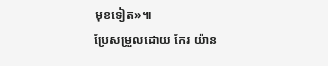មុខទៀត»៕
ប្រែសម្រួលដោយ កែរ យ៉ាន